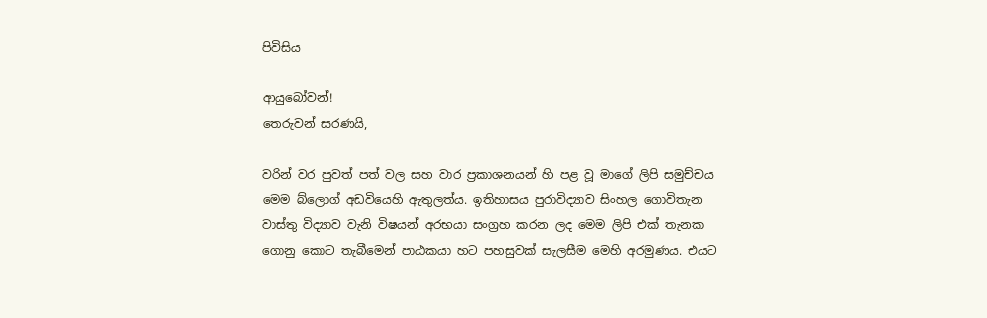පිවිසිය

ආයුබෝවන්!
තෙරුවන් සරණයි,

වරින් වර පුවත් පත් වල සහ වාර ප්‍රකාශනයන් හි පළ වූ මාගේ ලිපි සමුච්චය මෙම බ්ලොග් අඩවියෙහි ඇතුලත්ය. ඉතිහාසය පුරාවිද්‍යාව සිංහල ගොවිතැන වාස්තු විද්‍යාව වැනි විෂයන් අරභයා සංග්‍රහ කරන ලද මෙම ලිපි එක් තැනක ගොනු කොට තැබීමෙන් පාඨකයා හට පහසුවක් සැලසීම මෙහි අරමුණය. එයට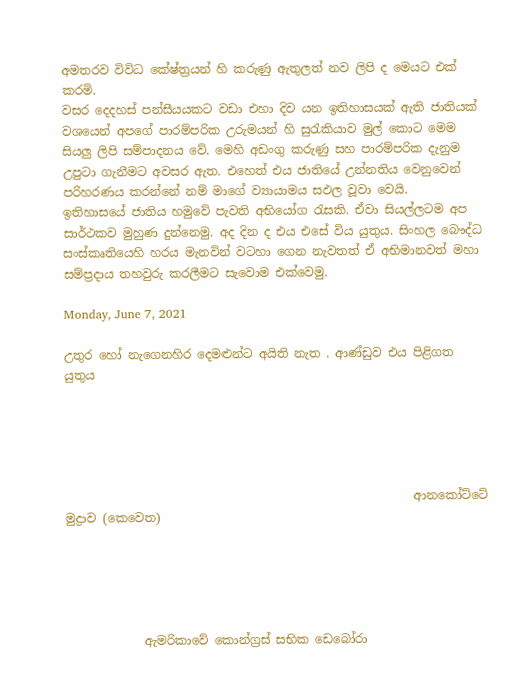අමතරව විවිධ කේෂ්ත්‍රයන් හි කරුණු ඇතුලත් නව ලිපි ද මෙයට එක් කරමි.
වසර දෙදහස් පන්සීයයකට වඩා එහා දිව යන ඉතිහාසයක් ඇති ජාතියක් වශයෙන් අපගේ පාරම්පරික උරුමයන් හි සුරැකියාව මුල් කොට මෙම සියලු ලිපි සම්පාදනය වේ. මෙහි අඩංගු කරුණු සහ පාරම්පරික දැනුම උපුටා ගැනීමට අවසර ඇත. එහෙත් එය ජාතියේ උන්නතිය වෙනුවෙන් පරිහරණය කරන්නේ නම් මාගේ ව්‍යායාමය සඵල වූවා වෙයි.
ඉතිහාසයේ ජාතිය හමුවේ පැවති අභියෝග රැසකි. ඒවා සියල්ලටම අප සාර්ථකව මුහුණ දුන්නෙමු. අද දින ද එය එසේ විය යුතුය. සිංහල බෞද්ධ සංස්කෘතියෙහි හරය මැනවින් වටහා ගෙන නැවතත් ඒ අභිමානවත් මහා සම්ප්‍රදාය තහවුරු කරලීමට සැවොම ‍එක්වෙමු.

Monday, June 7, 2021

උතුර හෝ නැගෙනහිර දෙමළුන්ට අයිති නැත . ආණ්ඩුව එය පිළිගත යුතුය





                                                          ආනකෝට්ටේ මුද්‍රාව (කෙවෙත)





             ඇමරිකාවේ කොන්ග්‍රස් සභික ඩෙබෝරා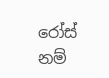රෝස් නම්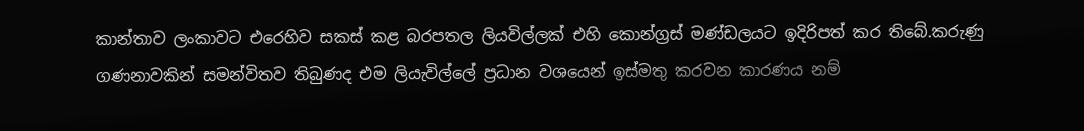කාන්තාව ලංකාවට එරෙහිව සකස් කළ බරපතල ලියවිල්ලක් එහි කොන්ග්‍රස් මණ්ඩලයට ඉදිරිපත් කර තිබේ.කරුණු ගණනාවකින් සමන්විතව තිබුණද එම ලියැවිල්ලේ ප්‍රධාන වශයෙන් ඉස්මතු කරවන කාරණය නම්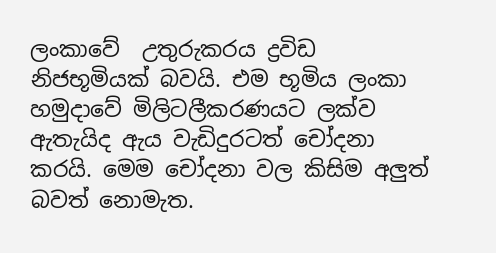ලංකාවේ  උතුරුකරය ද්‍රවිඩ නිජභූමියක් බවයි. එම භූමිය ලංකා හමුදාවේ මිලිටලීකරණයට ලක්ව ඇතැයිද ඇය වැඩිදුරටත් චෝදනා කරයි. මෙම චෝදනා වල කිසිම අලුත් බවත් නොමැත.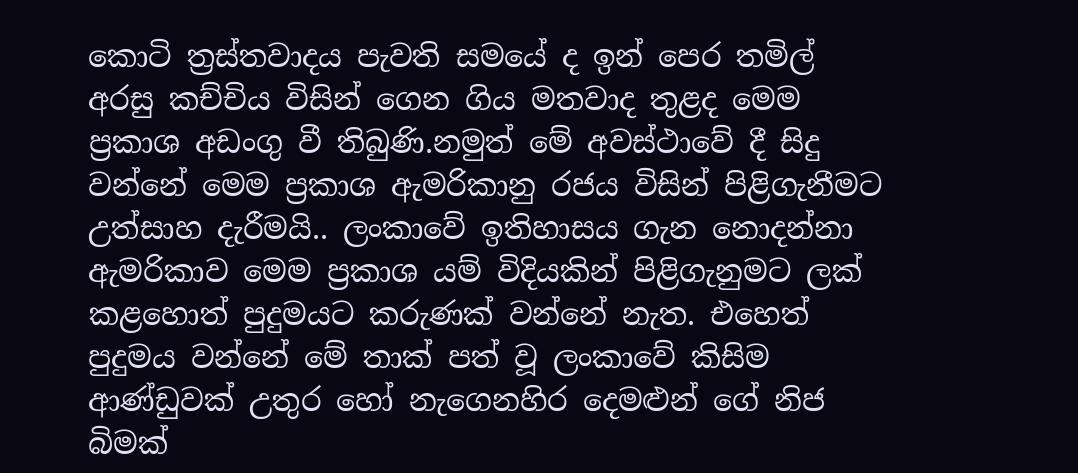කොටි ත්‍රස්තවාදය පැවති සමයේ ද ඉන් පෙර තමිල් අරසු කච්චිය විසින් ගෙන ගිය මතවාද තුළද මෙම ප්‍රකාශ අඩංගු වී තිබුණි.නමුත් මේ අවස්ථාවේ දී සිදු වන්නේ මෙම ප්‍රකාශ ඇමරිකානු රජය විසින් පිළිගැනීමට උත්සාහ දැරීමයි.. ලංකාවේ ඉතිහාසය ගැන නොදන්නා ඇමරිකාව මෙම ප්‍රකාශ යම් විදියකින් පිළිගැනුමට ලක් කළහොත් පුදුමයට කරුණක් වන්නේ නැත. එහෙත් පුදුමය වන්නේ මේ තාක් පත් වූ ලංකාවේ කිසිම ආණ්ඩුවක් උතුර හෝ නැ‌ගෙනහිර දෙමළුන් ගේ නිජ බිමක්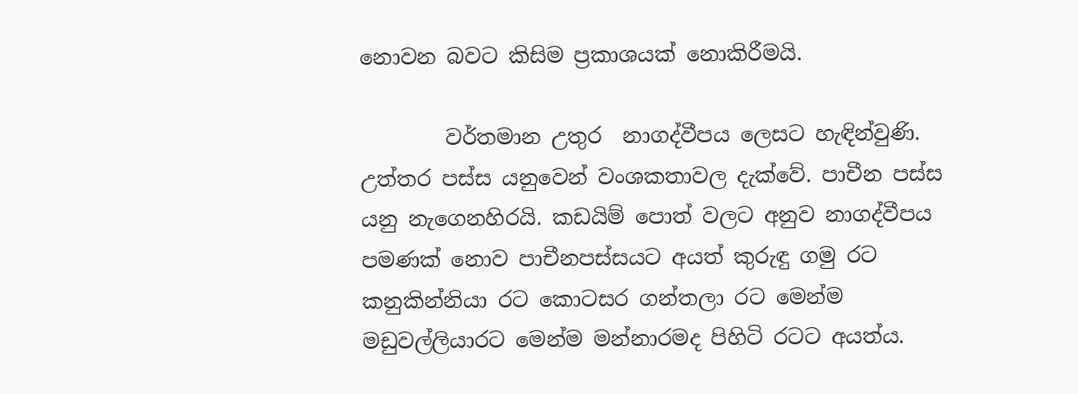නොවන බවට කිසිම ප්‍රකාශයක් නොකිරීමයි.

        වර්තමාන උතුර  නාගද්වීපය ලෙසට හැඳින්වුණි. උත්තර පස්ස යනුවෙන් වංශකතාවල දැක්වේ. පාචීන පස්ස යනු නැගෙනහිරයි. කඩයිම් පොත් වලට අනුව නාගද්වීපය පමණක් නොව පාචීනපස්සයට අයත් කුරුඳු ගමු රට කනුකින්නියා රට කොටසර ගන්තලා රට මෙන්ම මඩුවල්ලියාරට මෙන්ම මන්නාරමද පිහිටි රටට අයත්ය.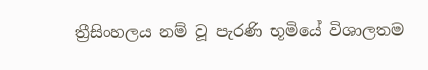ත්‍රීසිංහලය නම් වූ පැරණි භූමියේ විශාලතම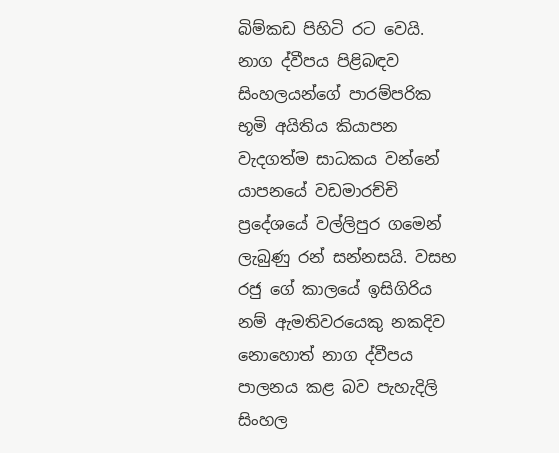බිම්කඩ පිහිටි රට වෙයි. නාග ද්වීපය පිළිබඳව  සිංහලයන්ගේ පාරම්පරික භූමි අයිතිය කියාපන වැදගත්ම සාධකය වන්නේ යාපනයේ වඩමාරච්චි ප්‍රදේශයේ වල්ලිපුර ගමෙන් ලැබුණු රන් සන්නසයි. වසභ  රජු ගේ කාලයේ ඉසිගිරිය නම් ඇමතිවරයෙකු නකදිව නොහොත් නාග ද්වීපය පාලනය කළ බව පැහැදිලි සිංහල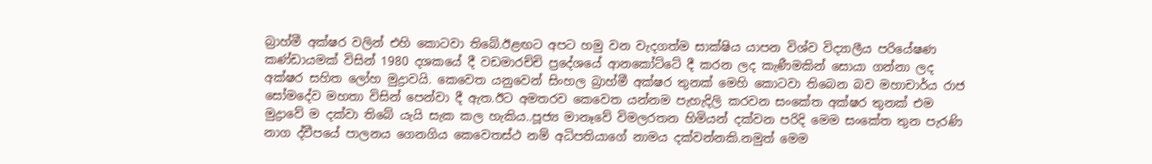බ්‍රාහ්මී අක්ෂර වලින් එහි කොටවා තිබේ.ඊළඟට අපට හමු වන වැදගත්ම සාක්ෂිය යාපන විශ්ව විද්‍යාලීය පරියේෂණ කණ්ඩායමක් විසින් 1980 දශකයේ දී වඩමාරච්චි ප්‍රදේශයේ ආනකෝට්ටේ දී කරන ලද කැණීමකින් සොයා ගන්නා ලද අක්ෂර සහිත ලෝහ මුද්‍රාවයි. කෙවෙත යනුවෙන් සිංහල බ්‍රාහ්මී අක්ෂර තුනක් මෙහි කොටවා තිබෙන බව මහාචාර්ය රාජ සෝමදේව මහතා විසින් පෙන්වා දී ඇත.ඊට අමතරව කෙවෙත යන්නම පැහැදිලි කරවන සංකේත අක්ෂර තුනක් එම මුද්‍රාවේ ම දක්වා තිබේ යැයි සැක කල හැකිය..පූජ්‍ය මානෑවේ විමලරතන හිමියන් දක්වන පරිදි මෙම සංකේත තුන පැරණි නාග ද්වීපයේ පාලනය ගෙනගිය කෙවෙතස්ථ නම් අධිපතියාගේ නාමය දක්වන්නකි.නමුත් මෙම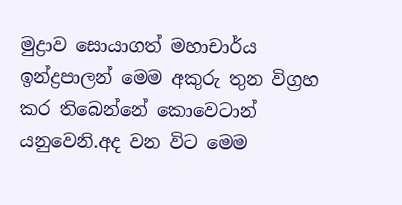මුද්‍රාව සොයාගත් මහාචාර්ය ඉන්ද්‍රපාලන් මෙම අකුරු තුන විග්‍රහ කර තිබෙන්නේ කොවෙටාන් යනුවෙනි.අද වන විට මෙම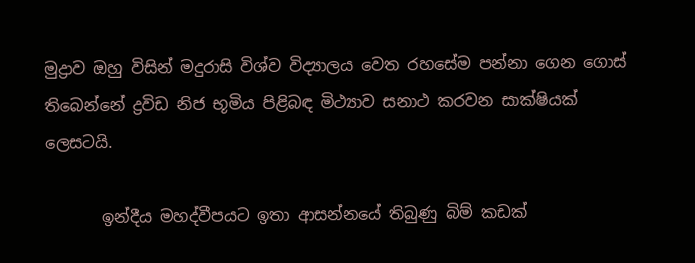මුද්‍රාව ඔහු විසින් මදුරාසි විශ්ව විද්‍යාලය වෙත රහසේම පන්නා ගෙන ගොස් තිබෙන්නේ ද්‍රවිඩ නිජ භූමිය පිළිබඳ මිථ්‍යාව සනාථ කරවන සාක්ෂියක් ලෙසටයි.

       ඉන්දීය මහද්වීපයට ඉතා ආසන්නයේ තිබුණු බිම් කඩක්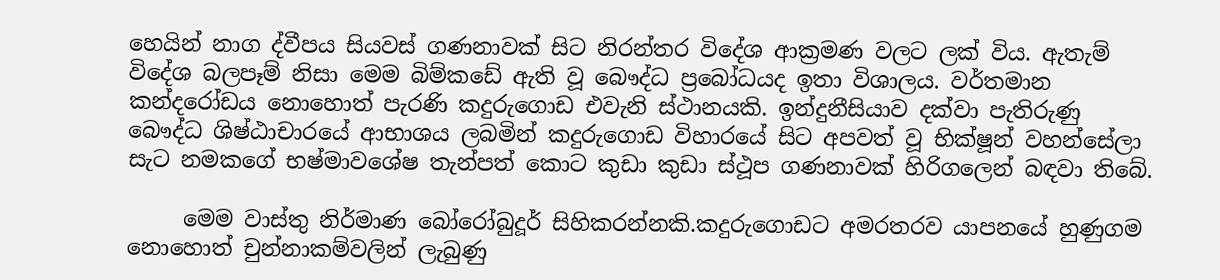හෙයින් නාග ද්වීපය සියවස් ගණනාවක් සිට නිරන්තර විදේශ ආක්‍රමණ වලට ලක් විය. ඇතැම් විදේශ බලපෑම් නිසා මෙම බිම්කඩේ ඇති වූ බෞද්ධ ප්‍රබෝධයද ඉතා විශාලය. වර්තමාන කන්දරෝඩය නොහොත් පැරණි කදුරුගොඩ එවැනි ස්ථානයකි. ඉන්දුනීසියාව දක්වා පැතිරුණු බෞද්ධ ශිෂ්ඨාචාරයේ ආභාශය ලබමින් කදුරුගොඩ විහාරයේ සිට අපවත් වූ භික්ෂූන් වහන්සේලා සැට නමකගේ භෂ්මාවශේෂ තැන්පත් කොට කුඩා කුඩා ස්ථූප ගණනාවක් හිරිගලෙන් බඳවා තිබේ.

     මෙම වාස්තු නිර්මාණ බෝරෝබුදූර් සිහිකරන්නකි.කදුරුගොඩට අමරතරව යාපනයේ හුණුගම නොහොත් චුන්නාකම්වලින් ලැබුණු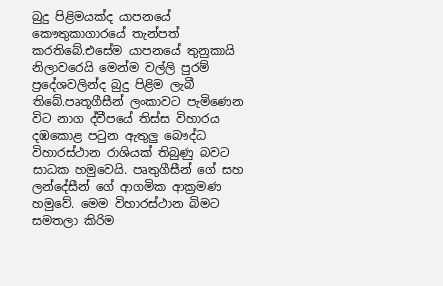බුදු පිළිමයක්ද යාපනයේ කෞතුකාගාරයේ තැන්පත් කරතිබේ.එසේම යාපනයේ තුනුකායි නිලාවරෙයි මෙන්ම වල්ලි පුරම් ප්‍රදේශවලින්ද බුදු පිළිම ලැබී තිබේ.පෘතූගීසීන් ලංකාවට පැමිණෙන විට නාග ද්වීපයේ තිස්ස විහාරය දඹකොළ පටුන ඇතුලු බෞද්ධ විහාරස්ථාන රාශියක් තිබුණු බවට සාධක හමුවෙයි. පෘතුගීසීන් ගේ සහ ලන්දේසීන් ගේ ආගමික ආක්‍රමණ හමුවේ. මෙම විහාරස්ථාන බිමට සමතලා කිරිම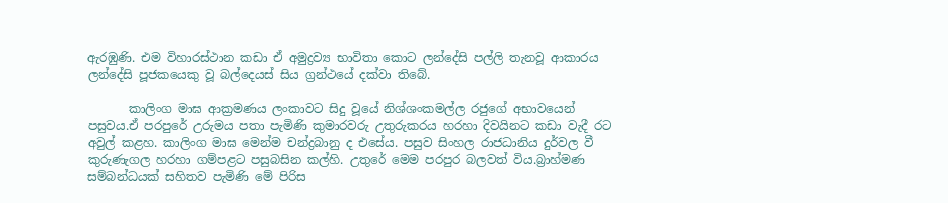ඇරඹුණි. එම විහාරස්ථාන කඩා ඒ අමුද්‍රව්‍ය භාවිතා කොට ලන්දේසි පල්ලි තැනවූ ආකාරය ලන්දේසි පූජකයෙකු වූ බල්දෙයස් සිය ග්‍රන්ථයේ දක්වා තිබේ.

       කාලිංග මාඝ ආක්‍රමණය ලංකාවට සිදු වූයේ නිශ්ශංකමල්ල රජුගේ අභාවයෙන් පසුවය.ඒ පරපුරේ උරුමය පතා පැමිණි කුමාරවරු උතුරුකරය හරහා දිවයිනට කඩා වැදී රට අවුල් කළහ. කාලිංග මාඝ මෙන්ම චන්ද්‍රබානු ද එසේය. පසුව සිංහල රාජධානිය දුර්වල වී කුරුණැගල හරහා ගම්පළට පසුබසින කල්හි. උතුරේ මෙම පරපුර බලවත් විය.බ්‍රාහ්මණ සම්බන්ධයක් සහිතව පැමිණි මේ පිරිස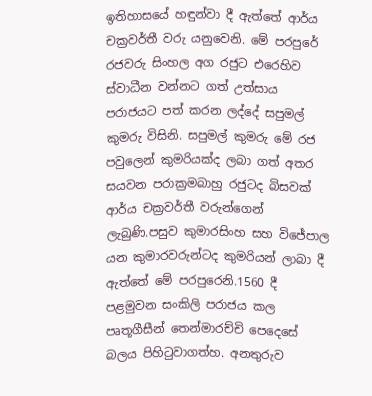ඉතිහාසයේ හඳුන්වා දී ඇත්තේ ආර්ය චක්‍රවර්තී වරු යනුවෙනි. මේ පරපුරේ රජවරු සිංහල අග රජුට එරෙහිව ස්වාධීන වන්නට ගත් උත්සාය පරාජයට පත් කරන ලද්දේ සපුමල් කුමරු විසිනි. සපුමල් කුමරු මේ රජ පවුලෙන් කුමරියක්ද ලබා ගත් අතර සයවන පරාක්‍රමබාහු රජුටද බිසවක් ආර්ය චක්‍රවර්තී වරුන්ගෙන් ලැබුණි.පසුව කුමාරසිංහ සහ විජේපාල යන කුමාරවරුන්ටද කුමරියන් ලාබා දී ඇත්තේ මේ පරපුරෙනි.1560 දී පළමුවන සංකිලි පරාජය කල පෘතූගීසීන් තෙන්මාරච්චි පෙදෙසේ බලය පිහිටුවාගත්හ. අනතුරුව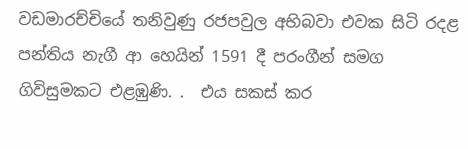වඩමාරච්චියේ තනිවුණු රජපවුල අභිබවා එවක සිටි රදළ පන්තිය නැගී ආ හෙයින් 1591 දී පරංගීන් සමග ගිවිසුමකට එළඹුණි. .  එය සකස් කර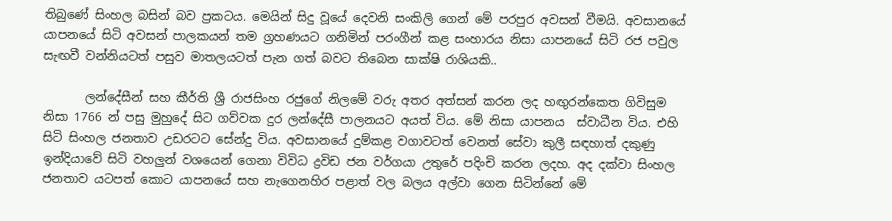තිබුණේ සිංහල බසින් බව ප්‍රකටය. මෙයින් සිදු වූයේ දෙවනි සංකිලි ගෙන් මේ පරපුර අවසන් වීමයි. අවසානයේ යාපනයේ සිටි අවසන් පාලකයන් තම ග්‍රහණයට ගනිමින් පරංගීන් කළ සංහාරය නිසා යාපනයේ සිටි රජ පවුල සැඟවී වන්නියටත් පසුව මාතලයටත් පැන ගත් බවට තිබෙන සාක්ෂි රාශියකි..

       ලන්දේසීන් සහ කීර්ති ශ්‍රී රාජසිංහ රජුගේ නිලමේ වරු අතර අත්සන් කරන ලද හඟුරන්කෙත ගිවිසුම නිසා 1766 න් පසු මුහුදේ සිට ගව්වක දුර ලන්දේසී පාලනයට අයත් විය. මේ නිසා යාපනය  ස්වාධීන විය. එහි සිටි සිංහල ජනතාව උඩරටට සේන්දු විය. අවසානයේ දුම්කළ වගාවටත් වෙනත් සේවා කුලී සඳහාත් දකුණු ඉන්දියාවේ සිටි වහලුන් වශයෙන් ගෙනා විවිධ ද්‍රවිඩ ජන වර්ගයා උතුරේ පදිංචි කරන ලදහ. අද දක්වා සිංහල ජනතාව යටපත් කොට යාපනයේ සහ නැගෙනහිර පළාත් වල බලය අල්වා ගෙන සිටින්නේ මේ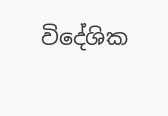විදේශික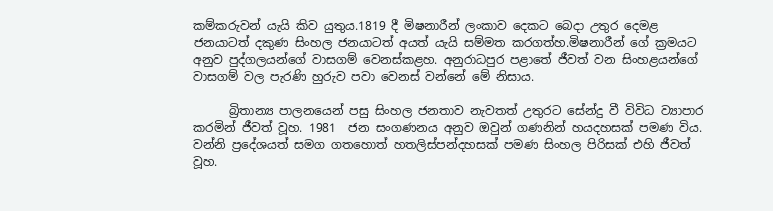කම්කරුවන් යැයි කිව යුතුය.1819 දී මිෂනාරීන් ලංකාව දෙකට බෙදා උතුර දෙමළ ජනයාටත් දකුණ සිංහල ජනයාටත් අයත් යැයි සම්මත කරගත්හ.මිෂනාරීන් ගේ ක්‍රමයට අනුව පුද්ගලයන්ගේ වාසගම් වෙනස්කළහ. අනුරාධපුර පළාතේ ජීවත් වන සිංහළයන්ගේ වාසගම් වල පැරණි හුරුව පවා වෙනස් වන්නේ මේ නිසාය.

      බ්‍රිතාන්‍ය පාලනයෙන් පසු සිංහල ජනතාව නැවතත් උතුරට සේන්දු වී විවිධ ව්‍යාපාර කරමින් ජීවත් වූහ. 1981  ජන සංගණනය අනුව ඔවුන් ගණනින් හයදහසක් පමණ විය. වන්නි ප්‍රදේශයත් සමග ගතහොත් හතලිස්පන්දහසක් පමණ සිංහල පිරිසක් එහි ජීවත් වූහ.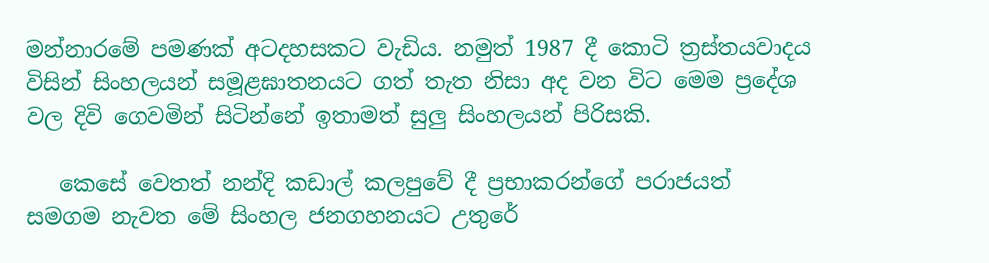මන්නාරමේ පමණක් අටදහසකට වැඩිය. නමුත් 1987 දී කොටි ත්‍රස්තයවාදය විසින් සිංහලයන් සමූළඝාතනයට ගත් තැත නිසා අද වන විට මෙම ප්‍රදේශ වල දිවි ගෙවමින් සිටින්නේ ඉතාමත් සුලු සිංහලයන් පිරිසකි.

   කෙසේ වෙතත් නන්දි කඩාල් කලපුවේ දී ප්‍රභාකරන්ගේ පරාජයත් සමගම නැවත මේ සිංහල ජනගහනයට උතුරේ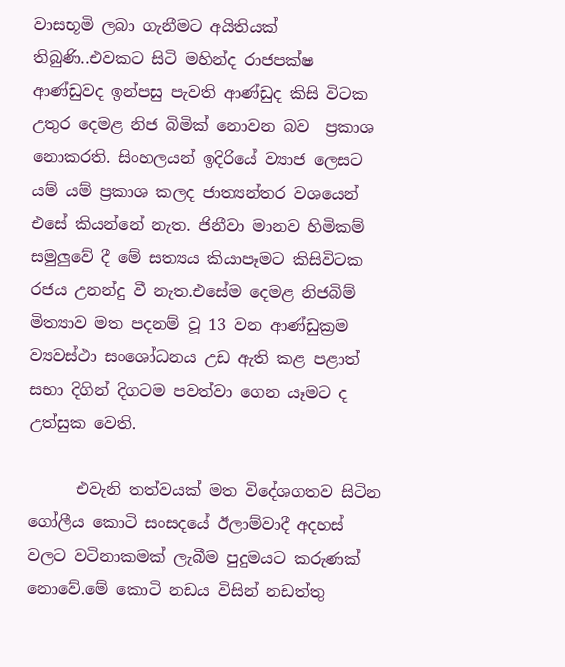වාසභූමි ලබා ගැනීමට අයිතියක් තිබුණි..එවකට සිටි මහින්ද රාජපක්ෂ ආණ්ඩුවද ඉන්පසු පැවති ආණ්ඩුද කිසි විටක උතුර දෙමළ නිජ බිමික් නොවන බව ‌ ප්‍රකාශ නොකරති. සිංහලයන් ඉදිරියේ ව්‍යාජ ලෙසට යම් යම් ප්‍රකාශ කලද ජාත්‍යන්තර වශයෙන් එසේ කියන්නේ නැත. ජිනීවා මානව හිමිකම් සමුලුවේ දී මේ සත්‍යය කියාපෑමට කිසිවිටක රජය උනන්දු වී නැත.එසේම දෙමළ නිජබිම් මිත්‍යාව මත පදනම් වූ 13 වන ආණ්ඩුක්‍රම ව්‍යවස්ථා සංශෝධනය උඩ ඇති කළ පළාත් සභා දිගින් දිගටම පවත්වා ගෙන යෑමට ද උත්සුක වෙති.

      එවැනි තත්වයක් මත විදේශගතව සිටින ගෝලීය කොටි සංසදයේ ඊලාම්වාදී අදහස් වලට වටිනාකමක් ලැබීම පුදුමයට කරුණක් නොවේ.මේ කොටි නඩය විසින් නඩත්තු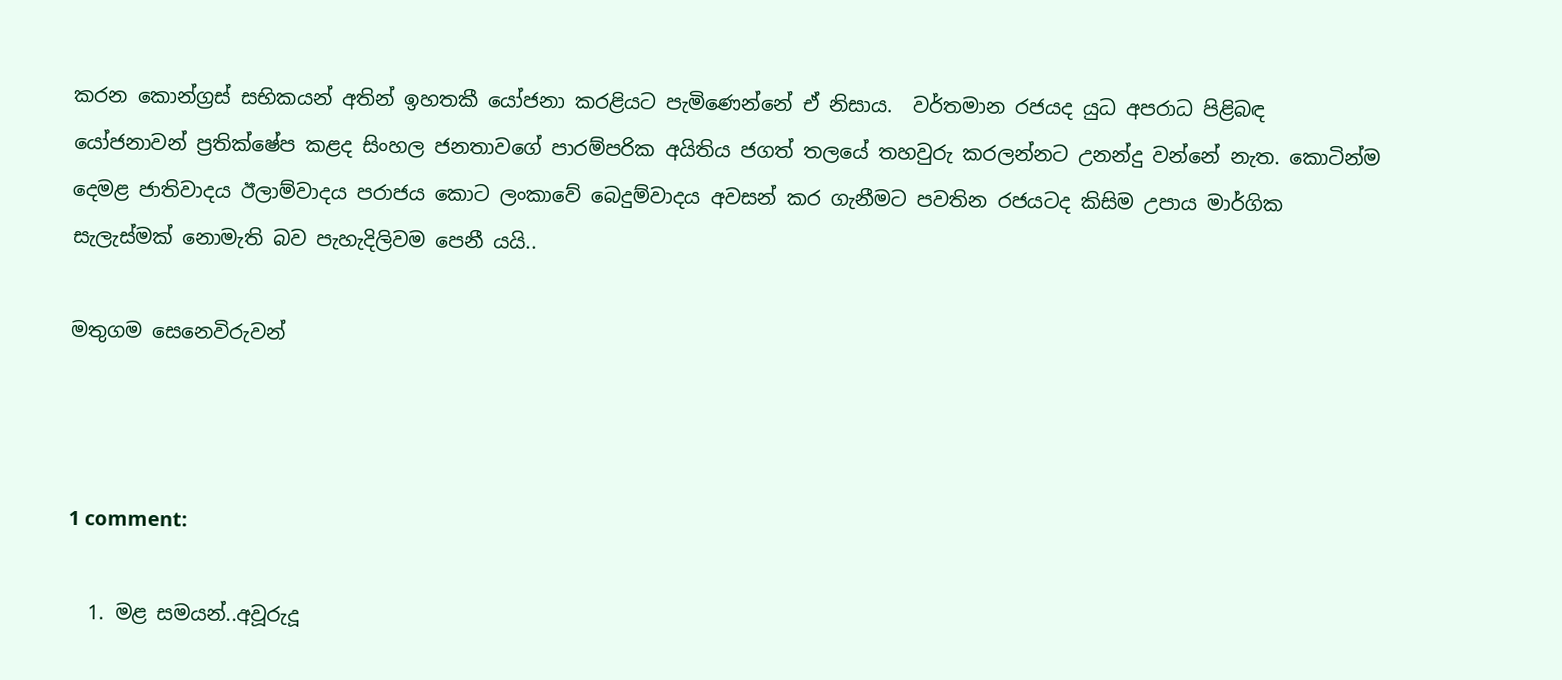කරන කොන්ග්‍රස් සභිකයන් අතින් ඉහතකී යෝජනා කරළියට පැමිණෙන්නේ ඒ නිසාය.  වර්තමාන රජයද යුධ අපරාධ පිළිබඳ යෝජනාවන් ප්‍රතික්ෂේප කළද සිංහල ජනතාවගේ පාරම්පරික අයිතිය ජගත් තලයේ තහවුරු කරලන්නට උනන්දු වන්නේ නැත. කොටින්ම දෙමළ ජාතිවාදය ඊලාම්වාදය පරාජය කොට ලංකාවේ බෙදුම්වාදය අවසන් කර ගැනීමට පවතින රජයටද කිසිම උපාය මාර්ගික සැලැස්මක් නොමැති බව පැහැදිලිවම පෙනී යයි..

මතුගම සෙනෙවිරුවන්



1 comment:

  1. මළ සමයන්..අවූරුදූ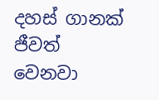දහස් ගානක් ජීවත් වෙනවා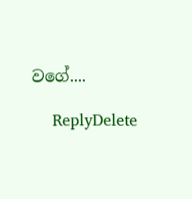වගේ....

    ReplyDelete